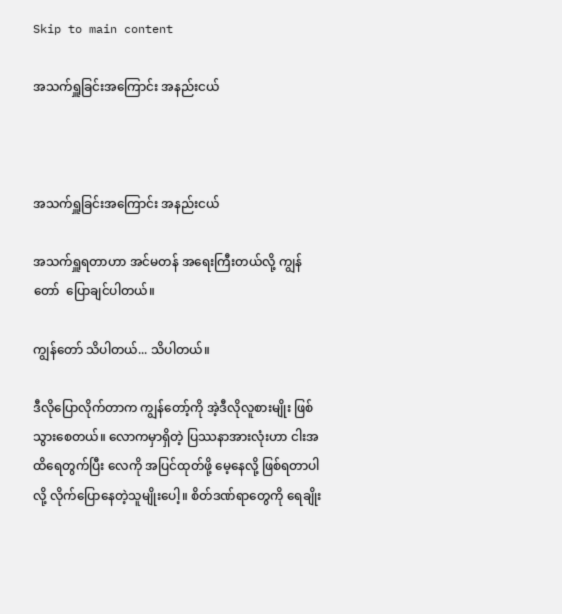Skip to main content

အသက်ရှူခြင်းအကြောင်း အနည်းငယ်



အသက်ရှူခြင်းအကြောင်း အနည်းငယ်

အသက်ရှူရတာဟာ အင်မတန် အရေးကြီးတယ်လို့ ကျွန်တော်  ပြောချင်ပါတယ်။

ကျွန်တော် သိပါတယ်... သိပါတယ်။

ဒီလိုပြောလိုက်တာက ကျွန်တော့်ကို အဲ့ဒီလိုလူစားမျိုး ဖြစ်သွားစေတယ်။ လောကမှာရှိတဲ့ ပြဿနာအားလုံးဟာ ငါးအထိရေတွက်ပြီး လေကို အပြင်ထုတ်ဖို့ မေ့နေလို့ ဖြစ်ရတာပါလို့ လိုက်ပြောနေတဲ့သူမျိုးပေါ့။ စိတ်ဒဏ်ရာတွေကို ရေချိုး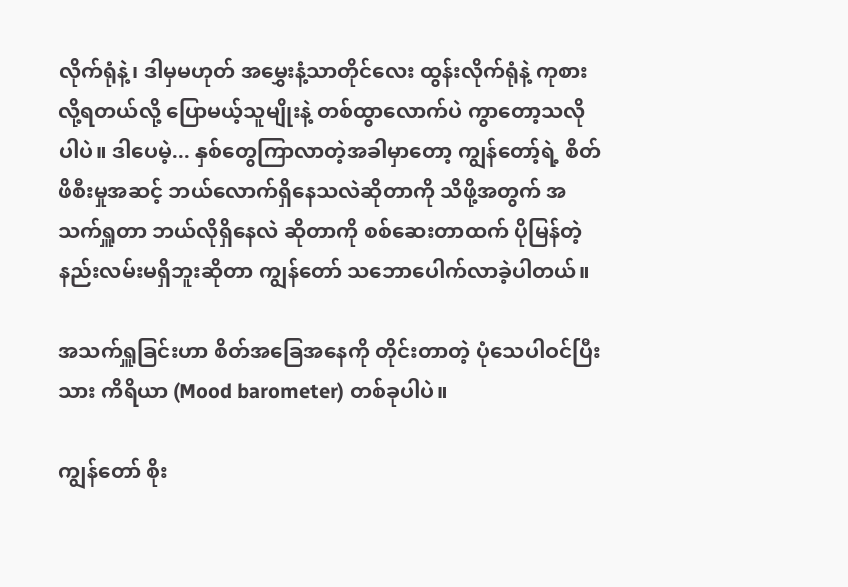လိုက်ရုံနဲ့၊ ဒါမှမဟုတ် အမွှေးနံ့သာတိုင်လေး ထွန်းလိုက်ရုံနဲ့ ကုစားလို့ရတယ်လို့ ပြောမယ့်သူမျိုးနဲ့ တစ်ထွာလောက်ပဲ ကွာတော့သလိုပါပဲ။ ဒါပေမဲ့... နှစ်တွေကြာလာတဲ့အခါမှာတော့ ကျွန်တော့်ရဲ့ စိတ်ဖိစီးမှုအဆင့် ဘယ်လောက်ရှိနေသလဲဆိုတာကို သိဖို့အတွက် အသက်ရှူတာ ဘယ်လိုရှိနေလဲ ဆိုတာကို စစ်ဆေးတာထက် ပိုမြန်တဲ့ နည်းလမ်းမရှိဘူးဆိုတာ ကျွန်တော် သဘောပေါက်လာခဲ့ပါတယ်။

အသက်ရှူခြင်းဟာ စိတ်အခြေအနေကို တိုင်းတာတဲ့ ပုံသေပါဝင်ပြီးသား ကိရိယာ (Mood barometer) တစ်ခုပါပဲ။

ကျွန်တော် စိုး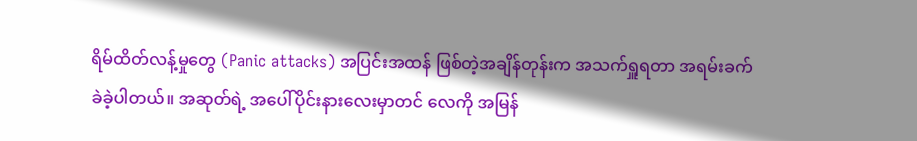ရိမ်ထိတ်လန့်မှုတွေ (Panic attacks) အပြင်းအထန် ဖြစ်တဲ့အချိန်တုန်းက အသက်ရှူရတာ အရမ်းခက်ခဲခဲ့ပါတယ်။ အဆုတ်ရဲ့ အပေါ်ပိုင်းနားလေးမှာတင် လေကို အမြန်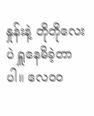နှုန်းနဲ့ တိုတိုလေးပဲ ရှူနေမိခဲ့တာပါ။ လေဝဝ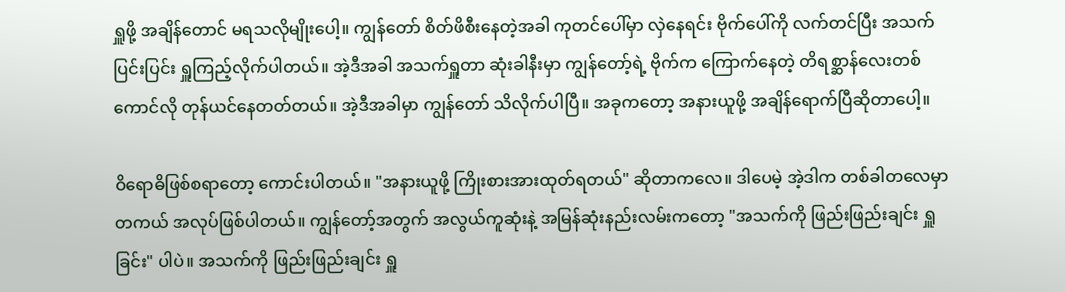ရှူဖို့ အချိန်တောင် မရသလိုမျိုးပေါ့။ ကျွန်တော် စိတ်ဖိစီးနေတဲ့အခါ ကုတင်ပေါ်မှာ လှဲနေရင်း ဗိုက်ပေါ်ကို လက်တင်ပြီး အသက်ပြင်းပြင်း ရှူကြည့်လိုက်ပါတယ်။ အဲ့ဒီအခါ အသက်ရှူတာ ဆုံးခါနီးမှာ ကျွန်တော့်ရဲ့ ဗိုက်က ကြောက်နေတဲ့ တိရစ္ဆာန်လေးတစ်ကောင်လို တုန်ယင်နေတတ်တယ်။ အဲ့ဒီအခါမှာ ကျွန်တော် သိလိုက်ပါပြီ။ အခုကတော့ အနားယူဖို့ အချိန်ရောက်ပြီဆိုတာပေါ့။

ဝိရောဓိဖြစ်စရာတော့ ကောင်းပါတယ်။ "အနားယူဖို့ ကြိုးစားအားထုတ်ရတယ်" ဆိုတာကလေ။ ဒါပေမဲ့ အဲ့ဒါက တစ်ခါတလေမှာ တကယ် အလုပ်ဖြစ်ပါတယ်။ ကျွန်တော့်အတွက် အလွယ်ကူဆုံးနဲ့ အမြန်ဆုံးနည်းလမ်းကတော့ "အသက်ကို ဖြည်းဖြည်းချင်း ရှူခြင်း" ပါပဲ။ အသက်ကို ဖြည်းဖြည်းချင်း ရှူ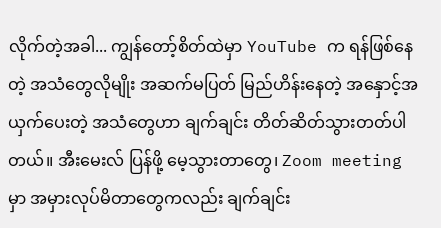လိုက်တဲ့အခါ... ကျွန်တော့်စိတ်ထဲမှာ YouTube က ရန်ဖြစ်နေတဲ့ အသံတွေလိုမျိုး အဆက်မပြတ် မြည်ဟိန်းနေတဲ့ အနှောင့်အယှက်ပေးတဲ့ အသံတွေဟာ ချက်ချင်း တိတ်ဆိတ်သွားတတ်ပါတယ်။ အီးမေးလ် ပြန်ဖို့ မေ့သွားတာတွေ၊ Zoom meeting မှာ အမှားလုပ်မိတာတွေကလည်း ချက်ချင်း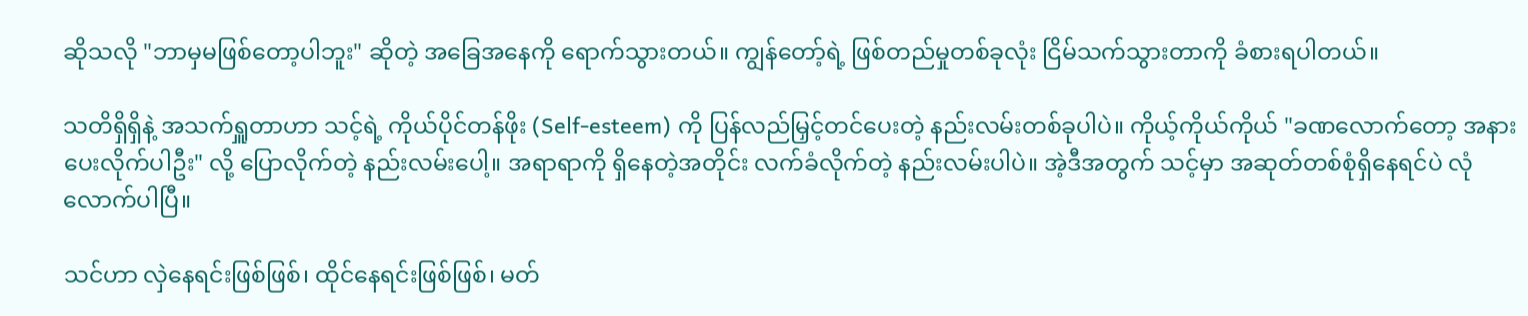ဆိုသလို "ဘာမှမဖြစ်တော့ပါဘူး" ဆိုတဲ့ အခြေအနေကို ရောက်သွားတယ်။ ကျွန်တော့်ရဲ့ ဖြစ်တည်မှုတစ်ခုလုံး ငြိမ်သက်သွားတာကို ခံစားရပါတယ်။

သတိရှိရှိနဲ့ အသက်ရှူတာဟာ သင့်ရဲ့ ကိုယ်ပိုင်တန်ဖိုး (Self-esteem) ကို ပြန်လည်မြှင့်တင်ပေးတဲ့ နည်းလမ်းတစ်ခုပါပဲ။ ကိုယ့်ကိုယ်ကိုယ် "ခဏလောက်တော့ အနားပေးလိုက်ပါဦး" လို့ ပြောလိုက်တဲ့ နည်းလမ်းပေါ့။ အရာရာကို ရှိနေတဲ့အတိုင်း လက်ခံလိုက်တဲ့ နည်းလမ်းပါပဲ။ အဲ့ဒီအတွက် သင့်မှာ အဆုတ်တစ်စုံရှိနေရင်ပဲ လုံလောက်ပါပြီ။

သင်ဟာ လှဲနေရင်းဖြစ်ဖြစ်၊ ထိုင်နေရင်းဖြစ်ဖြစ်၊ မတ်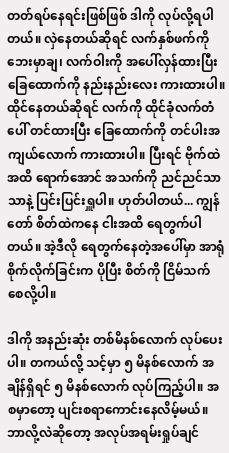တတ်ရပ်နေရင်းဖြစ်ဖြစ် ဒါကို လုပ်လို့ရပါတယ်။ လှဲနေတယ်ဆိုရင် လက်နှစ်ဖက်ကို ဘေးမှာချ၊ လက်ဝါးကို အပေါ်လှန်ထားပြီး ခြေထောက်ကို နည်းနည်းလေး ကားထားပါ။ ထိုင်နေတယ်ဆိုရင် လက်ကို ထိုင်ခုံလက်တံပေါ် တင်ထားပြီး ခြေထောက်ကို တင်ပါးအကျယ်လောက် ကားထားပါ။ ပြီးရင် ဗိုက်ထဲအထိ ရောက်အောင် အသက်ကို ညင်ညင်သာသာနဲ့ ပြင်းပြင်းရှူပါ။ ဟုတ်ပါတယ်... ကျွန်တော် စိတ်ထဲကနေ ငါးအထိ ရေတွက်ပါတယ်။ အဲ့ဒီလို ရေတွက်နေတဲ့အပေါ်မှာ အာရုံစိုက်လိုက်ခြင်းက ပိုပြီး စိတ်ကို ငြိမ်သက်စေလို့ပါ။

ဒါကို အနည်းဆုံး တစ်မိနစ်လောက် လုပ်ပေးပါ။ တကယ်လို့ သင့်မှာ ၅ မိနစ်လောက် အချိန်ရှိရင် ၅ မိနစ်လောက် လုပ်ကြည့်ပါ။ အစမှာတော့ ပျင်းစရာကောင်းနေလိမ့်မယ်။ ဘာလို့လဲဆိုတော့ အလုပ်အရမ်းရှုပ်ချင်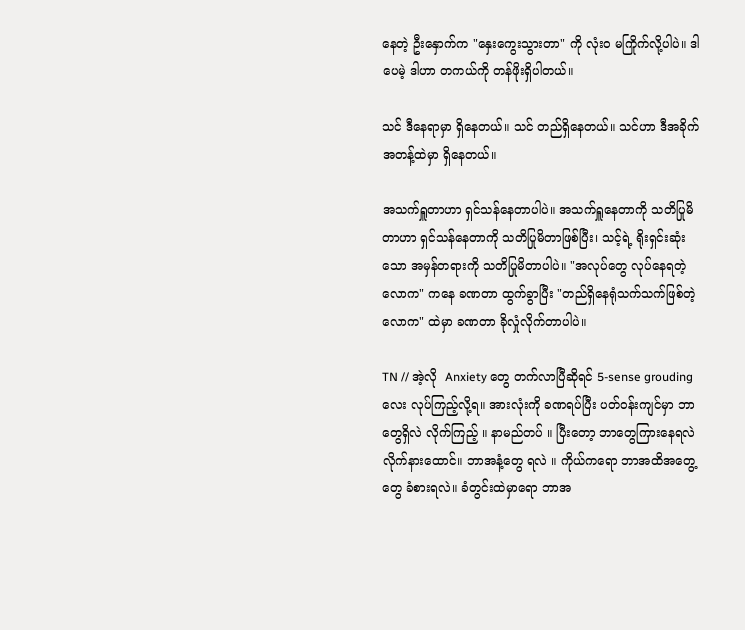နေတဲ့ ဦးနှောက်က "နှေးကွေးသွားတာ" ကို လုံးဝ မကြိုက်လို့ပါပဲ။ ဒါပေမဲ့ ဒါဟာ တကယ်ကို တန်ဖိုးရှိပါတယ်။

သင် ဒီနေရာမှာ ရှိနေတယ်။ သင် တည်ရှိနေတယ်။ သင်ဟာ ဒီအခိုက်အတန့်ထဲမှာ ရှိနေတယ်။

အသက်ရှူတာဟာ ရှင်သန်နေတာပါပဲ။ အသက်ရှူနေတာကို သတိပြုမိတာဟာ ရှင်သန်နေတာကို သတိပြုမိတာဖြစ်ပြီး၊ သင့်ရဲ့ ရိုးရှင်းဆုံးသော အမှန်တရားကို သတိပြုမိတာပါပဲ။ "အလုပ်တွေ လုပ်နေရတဲ့ လောက" ကနေ ခဏတာ ထွက်ခွာပြီး "တည်ရှိနေရုံသက်သက်ဖြစ်တဲ့ လောက" ထဲမှာ ခဏတာ ခိုလှုံလိုက်တာပါပဲ။

TN // အဲ့လို  Anxiety တွေ တက်လာပြီဆိုရင် 5-sense grouding လေး လုပ်ကြည့်လို့ရ။ အားလုံးကို ခဏရပ်ပြီး ပတ်ဝန်းကျင်မှာ ဘာတွေရှိလဲ လိုက်ကြည့် ။ နာမည်တပ် ။ ပြီးတော့ ဘာတွေကြားနေရလဲ လိုက်နားထောင်။ ဘာအနံ့တွေ ရလဲ ။ ကိုယ်ကရော ဘာအထိအတွေ့ တွေ ခံစားရလဲ။ ခံတွင်းထဲမှာရော ဘာအ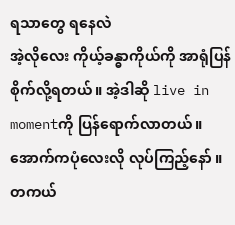ရသာတွေ ရနေလဲ
အဲ့လိုလေး ကိုယ့်ခန္ဓာကိုယ်ကို အာရုံပြန်စိုက်လို့ရတယ်။ အဲ့ဒါဆို live in momentကို ပြန်ရောက်လာတယ်။
အောက်ကပုံလေးလို လုပ်ကြည့်နော် ။ တကယ်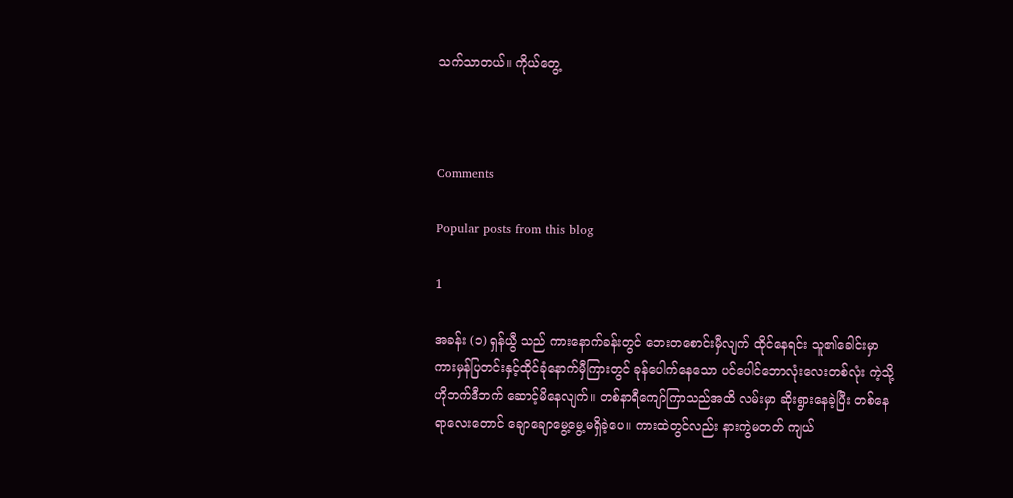သက်သာတယ်။ ကိုယ်တွေ့



Comments

Popular posts from this blog

1

အခန်း (၁) ရှန်ယွီ သည် ကားနောက်ခန်းတွင် ဘေးတစောင်းမှီလျက် ထိုင်နေရင်း သူ၏ခေါင်းမှာ ကားမှန်ပြတင်းနှင့်ထိုင်ခုံနောက်မှီကြားတွင် ခုန်ပေါက်နေသော ပင်ပေါင်ဘောလုံးလေးတစ်လုံး ကဲ့သို့ ဟိုဘက်ဒီဘက် ဆောင့်မိနေလျက်။ တစ်နာရီကျော်ကြာသည်အထိ လမ်းမှာ ဆိုးရွားနေခဲ့ပြီး တစ်နေရာလေးတောင် ချောချောမွေ့မွေ့မရှိခဲ့ပေ။ ကားထဲတွင်လည်း နားကွဲမတတ် ကျယ်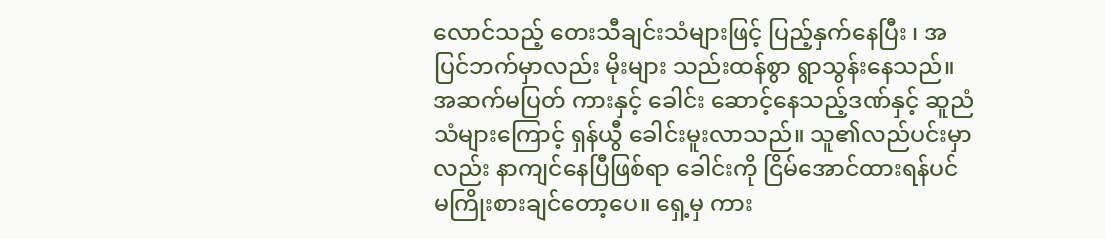လောင်သည့် တေးသီချင်းသံများဖြင့် ပြည့်နှက်နေပြီး ၊ အပြင်ဘက်မှာလည်း မိုးများ သည်းထန်စွာ ရွာသွန်းနေသည်။ အဆက်မပြတ် ကားနှင့် ခေါင်း ဆောင့်နေသည့်ဒဏ်နှင့် ဆူညံသံများကြောင့် ရှန်ယွီ ခေါင်းမူးလာသည်။ သူ၏လည်ပင်းမှာလည်း နာကျင်နေပြီဖြစ်ရာ ခေါင်းကို ငြိမ်အောင်ထားရန်ပင် မကြိုးစားချင်တော့ပေ။ ရှေ့မှ ကား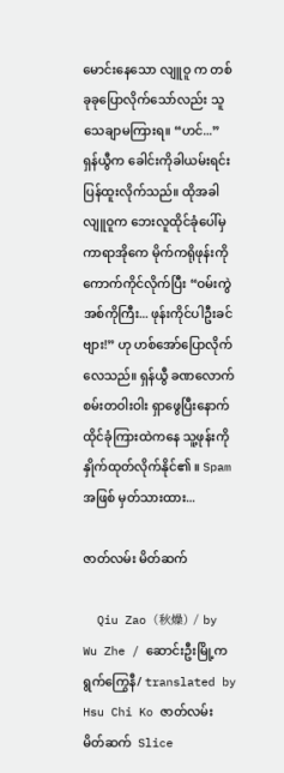မောင်းနေသော လျူဝူ က တစ်ခုခုပြောလိုက်သော်လည်း သူ သေချာမကြားရ။ “ဟင်...” ရှန်ယွီက ခေါင်းကိုခါယမ်းရင်း ပြန်ထူးလိုက်သည်။ ထိုအခါ လျူဝူက ဘေးလူထိုင်ခုံပေါ်မှ ကာရာအိုကေ မိုက်ကရိုဖုန်းကို ကောက်ကိုင်လိုက်ပြီး “ဝမ်းကွဲအစ်ကိုကြီး... ဖုန်းကိုင်ပါဦးခင်ဗျား!” ဟု ဟစ်အော်ပြောလိုက်လေသည်။ ရှန်ယွီ ခဏလောက် စမ်းတဝါးဝါး ရှာဖွေပြီးနောက် ထိုင်ခုံကြားထဲကနေ သူ့ဖုန်းကို နှိုက်ထုတ်လိုက်နိုင်၏ ။ Spam အဖြစ် မှတ်သားထား...

ဇာတ်လမ်း မိတ်ဆက်

  Qiu Zao (秋燥) / by Wu Zhe / ဆောင်းဦးမြို့က ရွက်ကြွေနီ/ translated by Hsu Chi Ko ဇာတ်လမ်း မိတ်ဆက်  Slice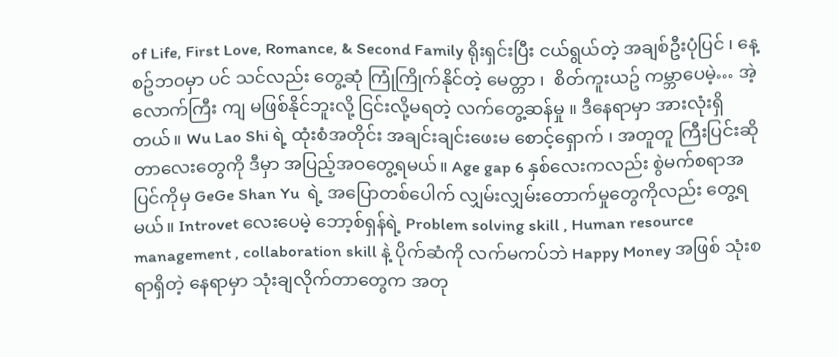of Life, First Love, Romance, & Second Family ရိုးရှင်းပြီး ငယ်ရွယ်တဲ့ အချစ်ဦးပုံပြင် ၊ နေ့စဥ်ဘဝမှာ ပင် သင်လည်း တွေ့ဆုံ ကြုံကြိုက်နိုင်တဲ့ မေတ္တာ ၊  စိတ်ကူးယဥ် ကမ္ဘာပေမဲ့… အဲ့လောက်ကြီး ကျ မဖြစ်နိုင်ဘူးလို့ ငြင်းလို့မရတဲ့ လက်တွေ့ဆန်မှု ။ ဒီနေရာမှာ အားလုံးရှိတယ်။ Wu Lao Shi ရဲ့ ထုံးစံအတိုင်း အချင်းချင်းဖေးမ စောင့်‌ရှောက် ၊ အတူတူ ကြီးပြင်းဆိုတာလေးတွေကို ဒီမှာ အပြည့်အဝတွေ့ရမယ်။ Age gap 6 နှစ်လေးကလည်း စွဲမက်စရာအပြင်ကိုမှ GeGe Shan Yu  ရဲ့ အပြောတစ်ပေါက် လျှမ်းလျှမ်းတောက်မှုတွေကိုလည်း တွေ့ရမယ်။ Introvet လေးပေမဲ့ ဘော့စ်ရှန်ရဲ့ Problem solving skill , Human resource management , collaboration skill နဲ့ ပိုက်ဆံကို လက်မကပ်ဘဲ Happy Money အဖြစ် သုံးစရာရှိတဲ့ နေရာမှာ သုံးချလိုက်တာတွေက အတု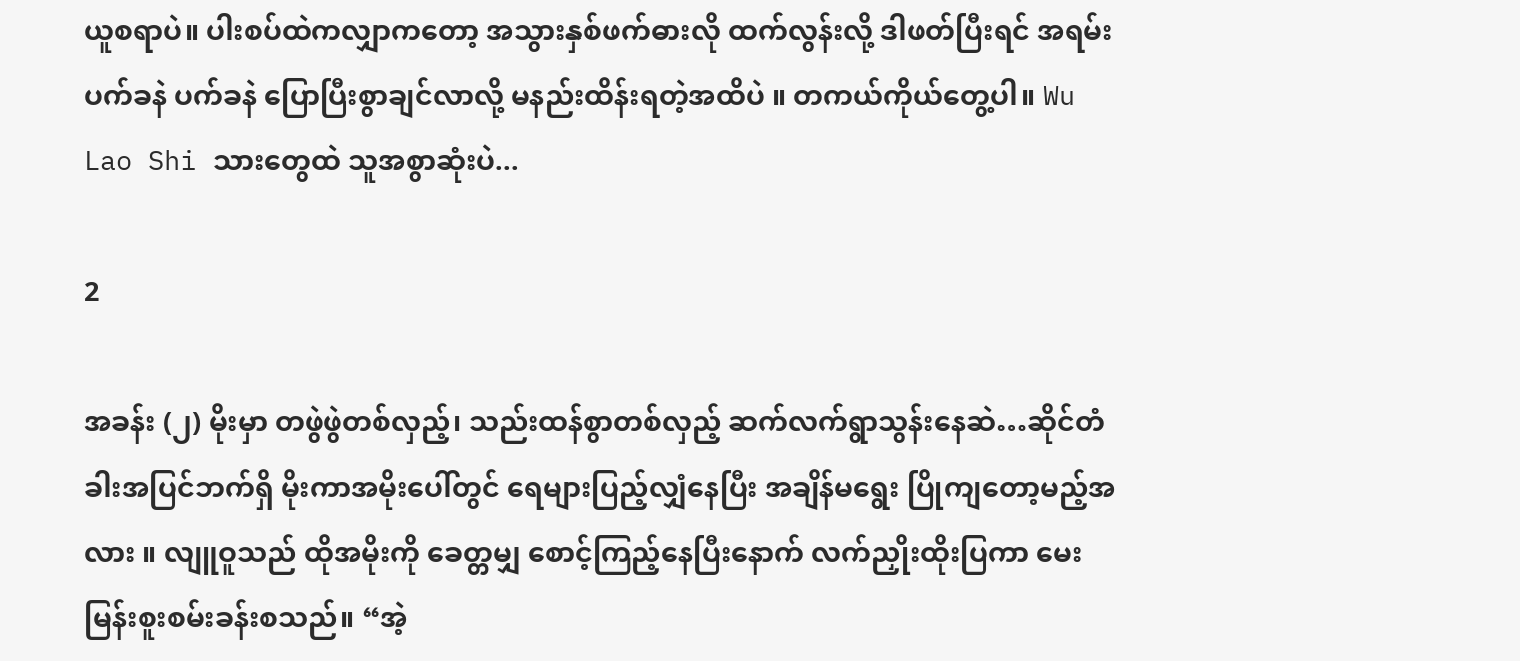ယူစရာပဲ။ ပါးစပ်ထဲကလျှာကတော့ အသွားနှစ်ဖက်ဓားလို ထက်လွန်းလို့ ဒါဖတ်ပြီးရင် အရမ်း ပက်ခနဲ ပက်ခနဲ ပြောပြီးစွာချင်လာလို့ မနည်းထိန်းရတဲ့အထိပဲ ။ တကယ်ကိုယ်တွေ့ပါ။ Wu Lao Shi သားတွေထဲ သူအစွာဆုံးပဲ...

2

အခန်း (၂) မိုးမှာ တဖွဲဖွဲတစ်လှည့်၊ သည်းထန်စွာတစ်လှည့် ဆက်လက်ရွာသွန်းနေဆဲ…ဆိုင်တံခါးအပြင်ဘက်ရှိ မိုးကာအမိုးပေါ်တွင် ရေများပြည့်လျှံနေပြီး အချိန်မရွေး ပြိုကျတော့မည့်အလား ။ လျူဝူသည် ထိုအမိုးကို ခေတ္တမျှ စောင့်ကြည့်နေပြီးနောက် လက်ညှိုးထိုးပြကာ မေးမြန်းစူးစမ်းခန်းစသည်။ “အဲ့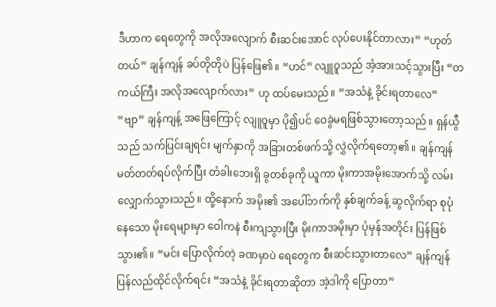ဒီဟာက ရေတွေကို အလိုအလျောက် စီးဆင်းအောင် လုပ်ပေးနိုင်တာလား” “ဟုတ်တယ်” ချန်ကျန် ခပ်တိုတိုပဲ ပြန်ဖြေ၏။ “ဟင်” လျူဝူသည် အံ့အားသင့်သွားပြီး “တကယ်ကြီး အလိုအလျောက်လား” ဟု ထပ်မေးသည်။ “အသံနဲ့ ခိုင်းရတာလေ” “ဗျာ” ချန်ကျန့် အဖြေကြောင့် လျူဝူမှာ ပို၍ပင် ဝေခွဲမရဖြစ်သွားတော့သည်။ ရှန်ယွီသည် သက်ပြင်းချရင်း မျက်နှာကို အခြားတစ်ဖက်သို့ လွှဲလိုက်ရ‌တော့၏။ ချန်ကျန် မတ်တတ်ရပ်လိုက်ပြီး တံခါးဘေးရှိ ခွတစ်ခုကို ယူကာ မိုးကာအမိုးအောက်သို့ လမ်းလျှောက်သွားသည်။ ထို့နောက် အမိုး၏ အပေါ်ဘက်ကို နှစ်ချက်ခန့် ဆွလိုက်ရာ စုပုံနေသော မိုးရေများမှာ ဝေါကနဲ စီးကျသွားပြီး မိုးကာအမိုးမှာ ပုံမှန်အတိုင်း ပြန်ဖြစ်သွား၏။ “မင်း ပြောလိုက်တဲ့ ခဏမှာပဲ ရေတွေက စီးဆင်းသွားတာလေ” ချန်ကျန် ပြန်လည်ထိုင်လိုက်ရင်း “အသံနဲ့ ခိုင်းရတာဆိုတာ အဲ့ဒါကို ပြောတာ”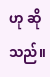ဟု ဆိုသည်။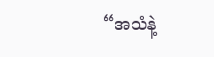“အသံနဲ့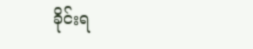ခိုင်းရ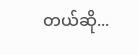တယ်ဆို...